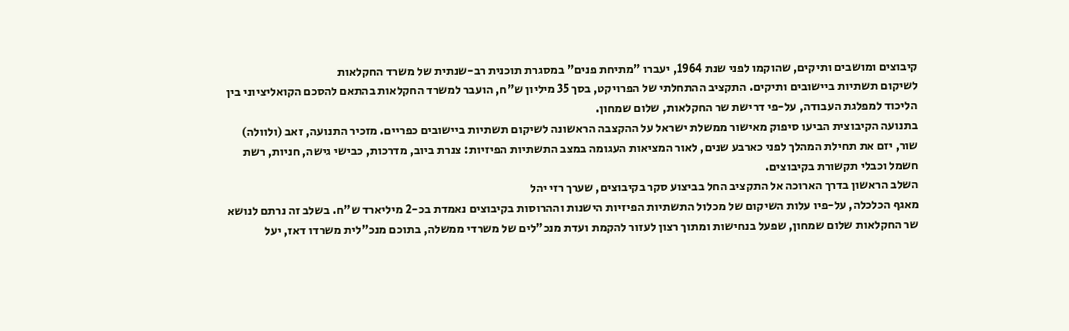קיבוצים ומושבים ותיקים, שהוקמו לפני שנת 1964, יעברו "מתיחת פנים" במסגרת תוכנית רב-שנתית של משרד החקלאות
לשיקום תשתיות ביישובים ותיקים. התקציב ההתחלתי של הפרויקט, בסך 35 מיליון ש"ח, הועבר למשרד החקלאות בהתאם להסכם הקואליציוני בין הליכוד למפלגת העבודה, על-פי דרישת שר החקלאות, שלום שמחון.
בתנועה הקיבוצית הביעו סיפוק מאישור ממשלת ישראל על ההקצבה הראשונה לשיקום תשתיות ביישובים כפריים. מזכיר התנועה, זאב (ולוולה)
שור, יזם את תחילת המהלך לפני כארבע שנים, לאור המציאות העגומה במצב התשתיות הפיזיות: צנרת ביוב, מדרכות, כבישי גישה, חניות, רשת חשמל וכבלי תקשורת בקיבוצים.
השלב הראשון בדרך הארוכה אל התקציב החל בביצוע סקר בקיבוצים, שערך רזי יהל
מאגף הכלכלה, על-פיו עלות השיקום של מכלול התשתיות הפיזיות הישנות וההרוסות בקיבוצים נאמדת בכ-2 מיליארד ש"ח. בשלב זה נרתם לנושא שר החקלאות שלום שמחון, שפעל בנחישות ומתוך רצון לעזור להקמת ועדת מנכ"לים של משרדי ממשלה, בתוכם מנכ"לית משרדו דאז, יעל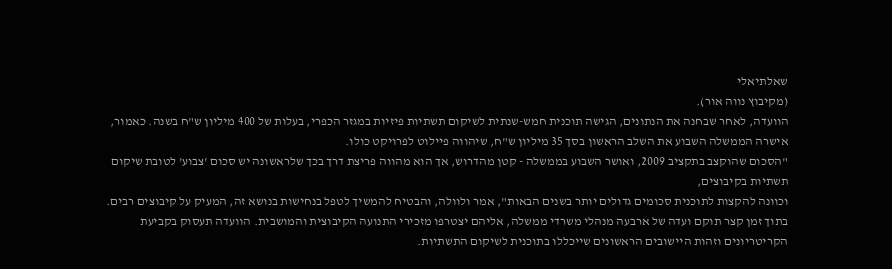שאלתיאלי
(מקיבוץ נווה אור).
הוועדה, לאחר שבחנה את הנתונים, הגישה תוכנית חמש-שנתית לשיקום תשתיות פיזיות במגזר הכפרי, בעלות של 400 מיליון ש"ח בשנה. כאמור, אישרה הממשלה השבוע את השלב הראשון בסך 35 מיליון ש"ח, שיהווה פיילוט לפרויקט כולו.
"הסכום שהוקצב בתקציב 2009, ואושר השבוע בממשלה - קטן מהדרוש, אך הוא מהווה פריצת דרך בכך שלראשונה יש סכום 'צבוע' לטובת שיקום תשתיות בקיבוצים,
וכוונה להקצות לתוכנית סכומים גדולים יותר בשנים הבאות", אמר ולוולה, והבטיח להמשיך לטפל בנחישות בנושא זה, המעיק על קיבוצים רבים.
בתוך זמן קצר תוקם ועדה של ארבעה מנהלי משרדי ממשלה, אליהם יצטרפו מזכירי התנועה הקיבוצית והמושבית. הוועדה תעסוק בקביעת הקריטריונים וזהות היישובים הראשונים שייכללו בתוכנית לשיקום התשתיות.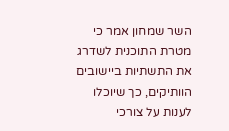השר שמחון אמר כי מטרת התוכנית לשדרג את התשתיות ביישובים הוותיקים, כך שיוכלו לענות על צורכי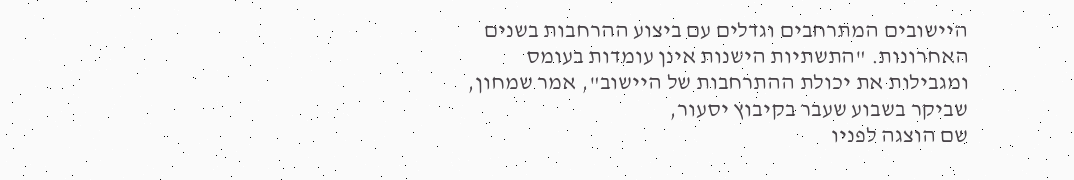היישובים המתרחבים וגדלים עם ביצוע ההרחבות בשנים האחרונות. "התשתיות הישנות אינן עומדות בעומס ומגבילות את יכולת ההתרחבות של היישוב", אמר שמחון, שביקר בשבוע שעבר בקיבוץ יסעור,
שם הוצגה לפניו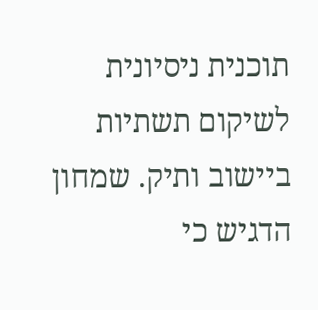תוכנית ניסיונית לשיקום תשתיות ביישוב ותיק. שמחון הדגיש כי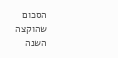הסכום שהוקצה השנה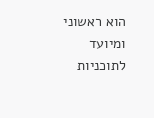הוא ראשוני ומיועד לתוכניות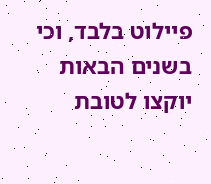פיילוט בלבד, וכי בשנים הבאות יוקצו לטובת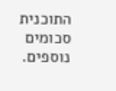התוכנית סכומים נוספים.